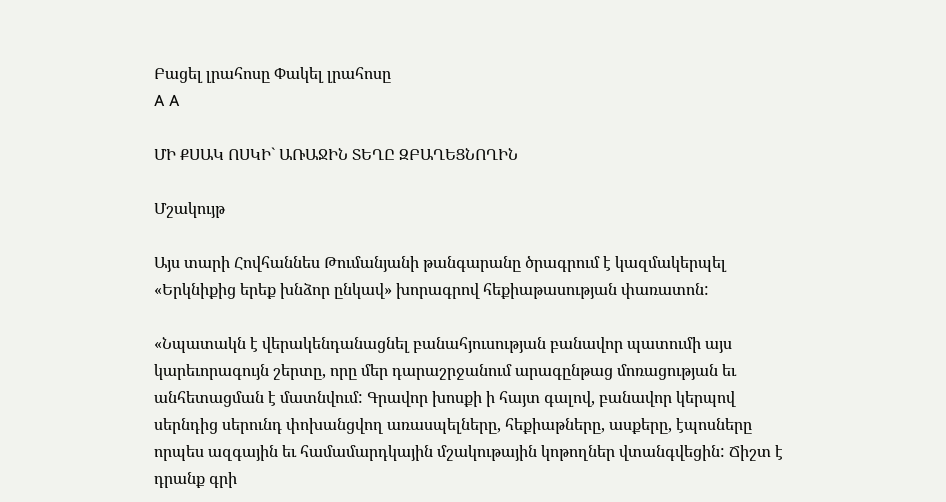Բացել լրահոսը Փակել լրահոսը
A A

ՄԻ ՔՍԱԿ ՈՍԿԻ` ԱՌԱՋԻՆ ՏԵՂԸ ԶԲԱՂԵՑՆՈՂԻՆ

Մշակույթ

Այս տարի Հովհաննես Թումանյանի թանգարանը ծրագրում է կազմակերպել «Երկնիքից երեք խնձոր ընկավ» խորագրով հեքիաթասության փառատոն:

«Նպատակն է վերակենդանացնել բանահյուսության բանավոր պատումի այս կարեւորագույն շերտը, որը մեր դարաշրջանում արագընթաց մոռացության եւ անհետացման է մատնվում: Գրավոր խոսքի ի հայտ գալով, բանավոր կերպով սերնդից սերունդ փոխանցվող առասպելները, հեքիաթները, ասքերը, էպոսները որպես ազգային եւ համամարդկային մշակութային կոթողներ վտանգվեցին: Ճիշտ է դրանք գրի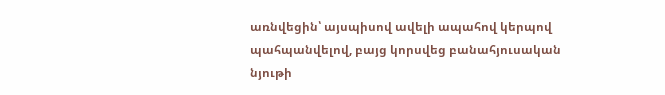առնվեցին՝ այսպիսով ավելի ապահով կերպով պահպանվելով, բայց կորսվեց բանահյուսական նյութի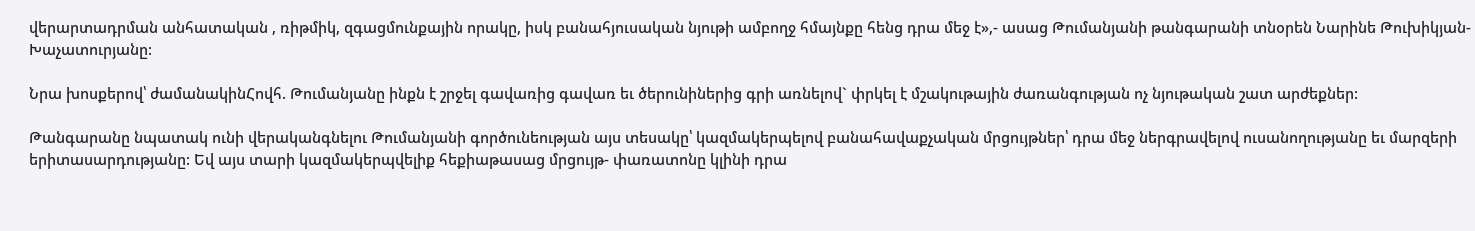վերարտադրման անհատական , ռիթմիկ, զգացմունքային որակը, իսկ բանահյուսական նյութի ամբողջ հմայնքը հենց դրա մեջ է»,- ասաց Թումանյանի թանգարանի տնօրեն Նարինե Թուխիկյան- Խաչատուրյանը:

Նրա խոսքերով՝ ժամանակինՀովհ. Թումանյանը ինքն է շրջել գավառից գավառ եւ ծերունիներից գրի առնելով` փրկել է մշակութային ժառանգության ոչ նյութական շատ արժեքներ:

Թանգարանը նպատակ ունի վերականգնելու Թումանյանի գործունեության այս տեսակը՝ կազմակերպելով բանահավաքչական մրցույթներ՝ դրա մեջ ներգրավելով ուսանողությանը եւ մարզերի երիտասարդությանը: Եվ այս տարի կազմակերպվելիք հեքիաթասաց մրցույթ- փառատոնը կլինի դրա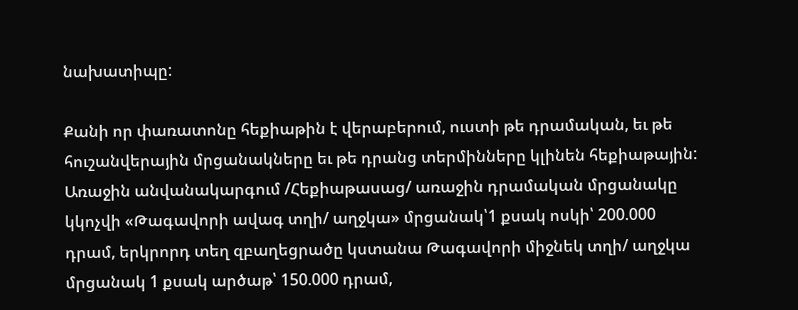նախատիպը:

Քանի որ փառատոնը հեքիաթին է վերաբերում, ուստի թե դրամական, եւ թե հուշանվերային մրցանակները եւ թե դրանց տերմինները կլինեն հեքիաթային: Առաջին անվանակարգում /Հեքիաթասաց/ առաջին դրամական մրցանակը կկոչվի «Թագավորի ավագ տղի/ աղջկա» մրցանակ՝1 քսակ ոսկի՝ 200.000 դրամ, երկրորդ տեղ զբաղեցրածը կստանա Թագավորի միջնեկ տղի/ աղջկա մրցանակ 1 քսակ արծաթ՝ 150.000 դրամ,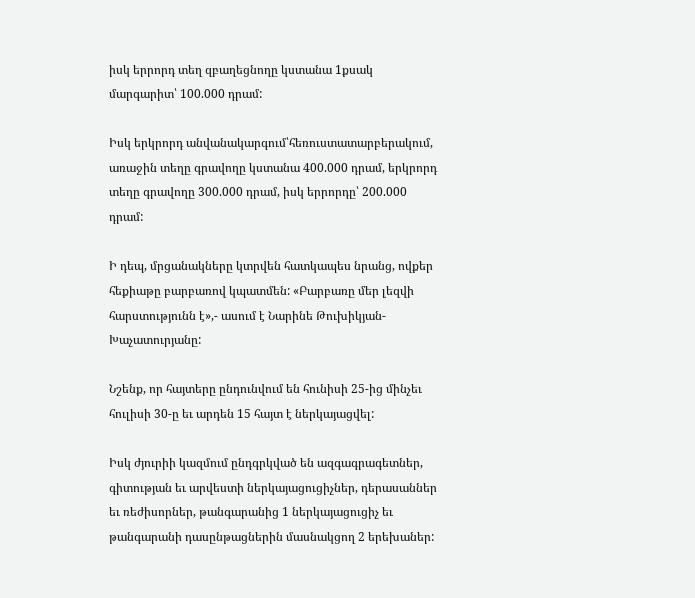իսկ երրորդ տեղ զբաղեցնողը կստանա 1քսակ մարգարիտ՝ 100.000 դրամ:

Իսկ երկրորդ անվանակարգում՝հեռուստատարբերակում, առաջին տեղը գրավողը կստանա 400.000 դրամ, երկրորդ տեղը գրավողը 300.000 դրամ, իսկ երրորդը՝ 200.000 դրամ:

Ի դեպ, մրցանակները կտրվեն հատկապես նրանց, ովքեր հեքիաթը բարբառով կպատմեն: «Բարբառը մեր լեզվի հարստությունն է»,- ասում է Նարինե Թուխիկյան- Խաչատուրյանը:

Նշենք, որ հայտերը ընդունվում են հունիսի 25-ից մինչեւ հուլիսի 30-ը եւ արդեն 15 հայտ է ներկայացվել:

Իսկ ժյուրիի կազմում ընդգրկված են ազգագրագետներ, գիտության եւ արվեստի ներկայացուցիչներ, դերասաններ եւ ռեժիսորներ, թանգարանից 1 ներկայացուցիչ եւ թանգարանի դասընթացներին մասնակցող 2 երեխաներ: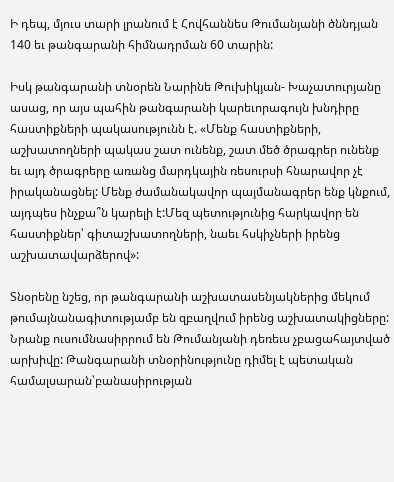Ի դեպ, մյուս տարի լրանում է Հովհաննես Թումանյանի ծննդյան 140 եւ թանգարանի հիմնադրման 60 տարին:

Իսկ թանգարանի տնօրեն Նարինե Թուխիկյան- Խաչատուրյանը ասաց, որ այս պահին թանգարանի կարեւորագույն խնդիրը հաստիքների պակասությունն է. «Մենք հաստիքների, աշխատողների պակաս շատ ունենք, շատ մեծ ծրագրեր ունենք եւ այդ ծրագրերը առանց մարդկային ռեսուրսի հնարավոր չէ իրականացնել: Մենք ժամանակավոր պայմանագրեր ենք կնքում, այդպես ինչքա՞ն կարելի է:Մեզ պետությունից հարկավոր են հաստիքներ՝ գիտաշխատողների, նաեւ հսկիչների իրենց աշխատավարձերով»:

Տնօրենը նշեց, որ թանգարանի աշխատասենյակներից մեկում թումայնանագիտությամբ են զբաղվում իրենց աշխատակիցները: Նրանք ուսումնասիրրում են Թումանյանի դեռեւս չբացահայտված արխիվը: Թանգարանի տնօրինությունը դիմել է պետական համալսարան՝բանասիրության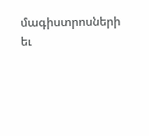մագիստրոսների եւ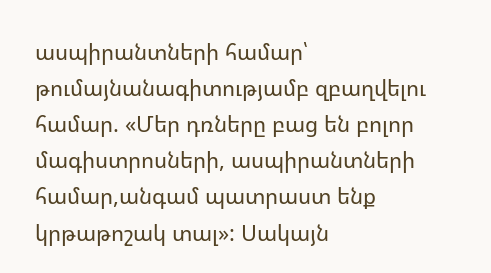ասպիրանտների համար՝ թումայնանագիտությամբ զբաղվելու համար. «Մեր դռները բաց են բոլոր մագիստրոսների, ասպիրանտների համար,անգամ պատրաստ ենք կրթաթոշակ տալ»: Սակայն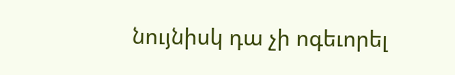նույնիսկ դա չի ոգեւորել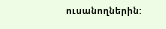ուսանողներին: